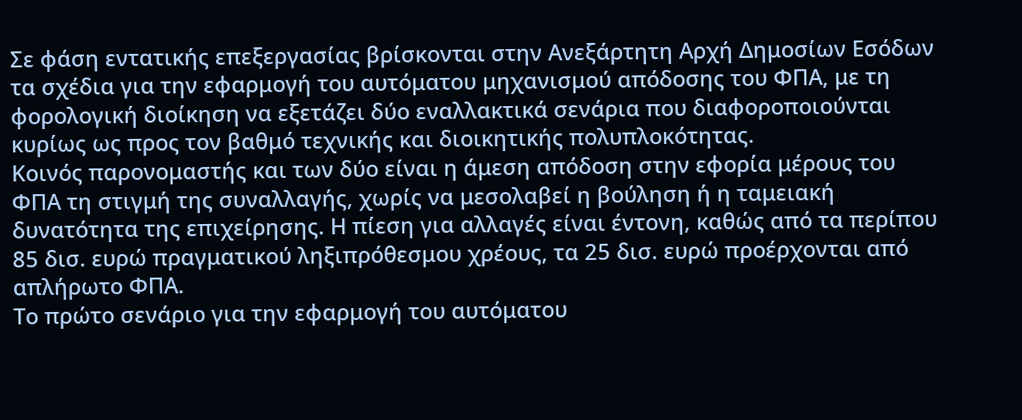Σε φάση εντατικής επεξεργασίας βρίσκονται στην Ανεξάρτητη Αρχή Δημοσίων Εσόδων τα σχέδια για την εφαρμογή του αυτόματου μηχανισμού απόδοσης του ΦΠΑ, με τη φορολογική διοίκηση να εξετάζει δύο εναλλακτικά σενάρια που διαφοροποιούνται κυρίως ως προς τον βαθμό τεχνικής και διοικητικής πολυπλοκότητας.
Κοινός παρονομαστής και των δύο είναι η άμεση απόδοση στην εφορία μέρους του ΦΠΑ τη στιγμή της συναλλαγής, χωρίς να μεσολαβεί η βούληση ή η ταμειακή δυνατότητα της επιχείρησης. Η πίεση για αλλαγές είναι έντονη, καθώς από τα περίπου 85 δισ. ευρώ πραγματικού ληξιπρόθεσμου χρέους, τα 25 δισ. ευρώ προέρχονται από απλήρωτο ΦΠΑ.
Το πρώτο σενάριο για την εφαρμογή του αυτόματου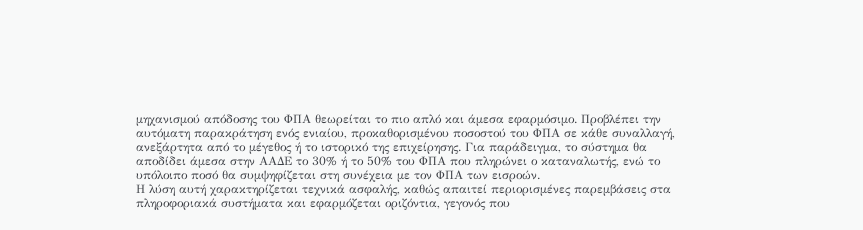μηχανισμού απόδοσης του ΦΠΑ θεωρείται το πιο απλό και άμεσα εφαρμόσιμο. Προβλέπει την αυτόματη παρακράτηση ενός ενιαίου, προκαθορισμένου ποσοστού του ΦΠΑ σε κάθε συναλλαγή, ανεξάρτητα από το μέγεθος ή το ιστορικό της επιχείρησης. Για παράδειγμα, το σύστημα θα αποδίδει άμεσα στην ΑΑΔΕ το 30% ή το 50% του ΦΠΑ που πληρώνει ο καταναλωτής, ενώ το υπόλοιπο ποσό θα συμψηφίζεται στη συνέχεια με τον ΦΠΑ των εισροών.
Η λύση αυτή χαρακτηρίζεται τεχνικά ασφαλής, καθώς απαιτεί περιορισμένες παρεμβάσεις στα πληροφοριακά συστήματα και εφαρμόζεται οριζόντια, γεγονός που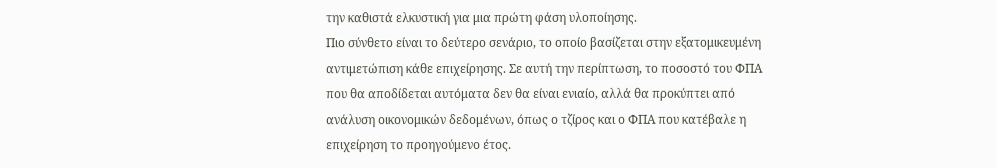την καθιστά ελκυστική για μια πρώτη φάση υλοποίησης.
Πιο σύνθετο είναι το δεύτερο σενάριο, το οποίο βασίζεται στην εξατομικευμένη αντιμετώπιση κάθε επιχείρησης. Σε αυτή την περίπτωση, το ποσοστό του ΦΠΑ που θα αποδίδεται αυτόματα δεν θα είναι ενιαίο, αλλά θα προκύπτει από ανάλυση οικονομικών δεδομένων, όπως ο τζίρος και ο ΦΠΑ που κατέβαλε η επιχείρηση το προηγούμενο έτος.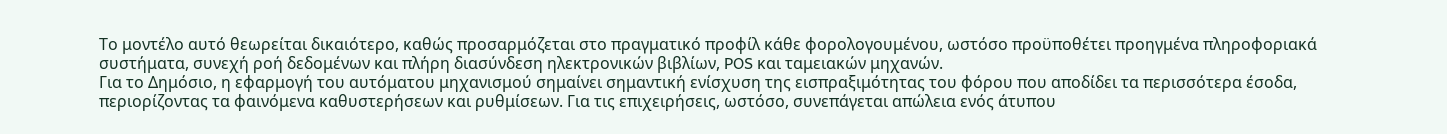Το μοντέλο αυτό θεωρείται δικαιότερο, καθώς προσαρμόζεται στο πραγματικό προφίλ κάθε φορολογουμένου, ωστόσο προϋποθέτει προηγμένα πληροφοριακά συστήματα, συνεχή ροή δεδομένων και πλήρη διασύνδεση ηλεκτρονικών βιβλίων, POS και ταμειακών μηχανών.
Για το Δημόσιο, η εφαρμογή του αυτόματου μηχανισμού σημαίνει σημαντική ενίσχυση της εισπραξιμότητας του φόρου που αποδίδει τα περισσότερα έσοδα, περιορίζοντας τα φαινόμενα καθυστερήσεων και ρυθμίσεων. Για τις επιχειρήσεις, ωστόσο, συνεπάγεται απώλεια ενός άτυπου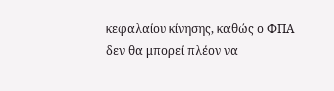κεφαλαίου κίνησης, καθώς ο ΦΠΑ δεν θα μπορεί πλέον να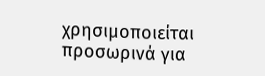χρησιμοποιείται προσωρινά για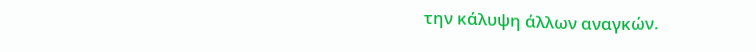την κάλυψη άλλων αναγκών.